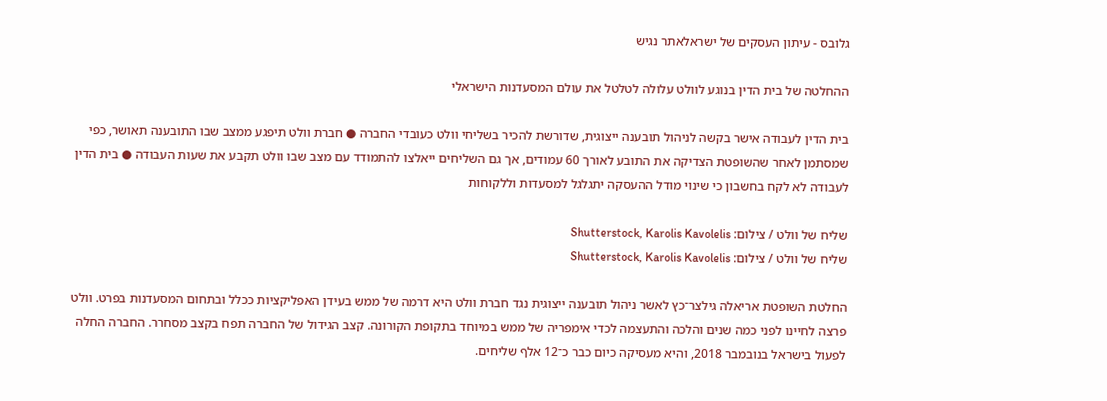גלובס - עיתון העסקים של ישראלאתר נגיש

ההחלטה של בית הדין בנוגע לוולט עלולה לטלטל את עולם המסעדנות הישראלי

בית הדין לעבודה אישר בקשה לניהול תובענה ייצוגית, שדורשת להכיר בשליחי וולט כעובדי החברה ● חברת וולט תיפגע ממצב שבו התובענה תאושר, כפי שמסתמן לאחר שהשופטת הצדיקה את התובע לאורך 60 עמודים, אך גם השליחים ייאלצו להתמודד עם מצב שבו וולט תקבע את שעות העבודה ● בית הדין לעבודה לא לקח בחשבון כי שינוי מודל ההעסקה יתגלגל למסעדות וללקוחות

שליח של וולט / צילום: Shutterstock, Karolis Kavolelis
שליח של וולט / צילום: Shutterstock, Karolis Kavolelis

החלטת השופטת אריאלה גילצר־כץ לאשר ניהול תובענה ייצוגית נגד חברת וולט היא דרמה של ממש בעידן האפליקציות ככלל ובתחום המסעדנות בפרט. וולט פרצה לחיינו לפני כמה שנים והלכה והתעצמה לכדי אימפריה של ממש במיוחד בתקופת הקורונה. קצב הגידול של החברה תפח בקצב מסחרר. החברה החלה לפעול בישראל בנובמבר 2018, והיא מעסיקה כיום כבר כ־12 אלף שליחים.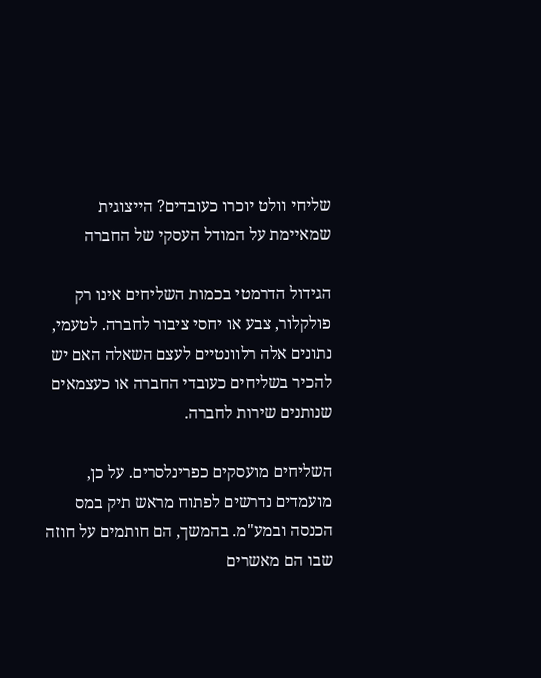שליחי וולט יוכרו כעובדים? הייצוגית שמאיימת על המודל העסקי של החברה

הגידול הדרמטי בכמות השליחים אינו רק פולקלור, צבע או יחסי ציבור לחברה. לטעמי, נתונים אלה רלוונטיים לעצם השאלה האם יש להכיר בשליחים כעובדי החברה או כעצמאים שנותנים שירות לחברה.

השליחים מועסקים כפרינלסרים. על כן, מועמדים נדרשים לפתוח מראש תיק במס הכנסה ובמע"מ. בהמשך, הם חותמים על חוזה שבו הם מאשרים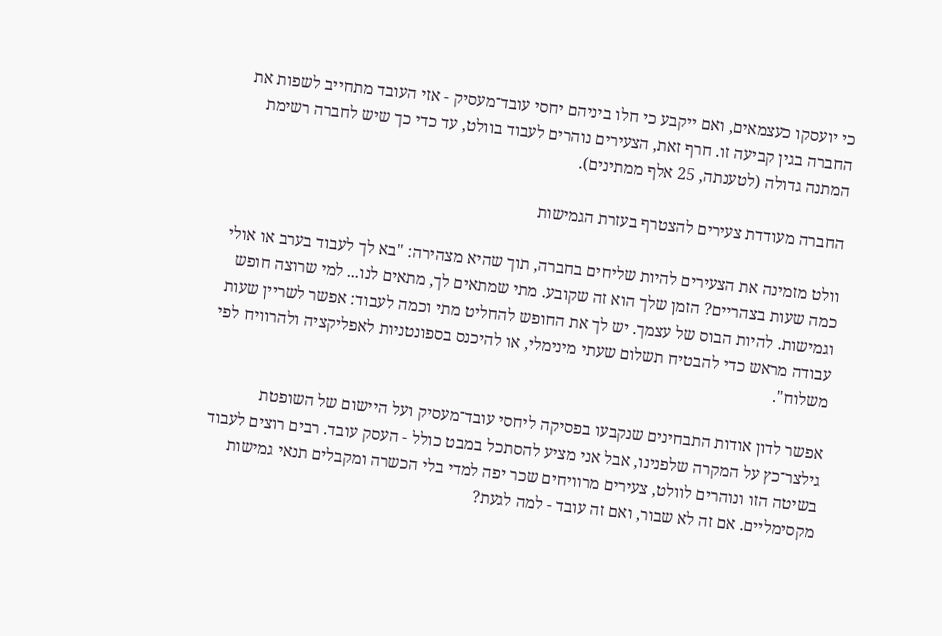כי יועסקו כעצמאים, ואם ייקבע כי חלו ביניהם יחסי עובד־מעסיק - אזי העובד מתחייב לשפות את החברה בגין קביעה זו. חרף זאת, הצעירים נוהרים לעבוד בוולט, עד כדי כך שיש לחברה רשימת המתנה גדולה (לטענתה, 25 אלף ממתינים).

החברה מעודדת צעירים להצטרף בעזרת הגמישות

וולט מזמינה את הצעירים להיות שליחים בחברה, תוך שהיא מצהירה: "בא לך לעבוד בערב או אולי כמה שעות בצהריים? הזמן שלך הוא זה שקובע. מתי שמתאים לך, מתאים לנו... למי שרוצה חופש וגמישות. להיות הבוס של עצמך. יש לך את החופש להחליט מתי וכמה לעבוד: אפשר לשריין שעות עבודה מראש כדי להבטיח תשלום שעתי מינימלי, או להיכנס בספונטניות לאפליקציה ולהרוויח לפי משלוח".

אפשר לדון אודות התבחינים שנקבעו בפסיקה ליחסי עובד־מעסיק ועל היישום של השופטת גילצר־כץ על המקרה שלפנינו, אבל אני מציע להסתכל במבט כולל - העסק עובד. רבים רוצים לעבוד בשיטה הזו ונוהרים לוולט, צעירים מרוויחים שכר יפה למדי בלי הכשרה ומקבלים תנאי גמישות מקסימליים. אם זה לא שבור, ואם זה עובד - למה לגעת?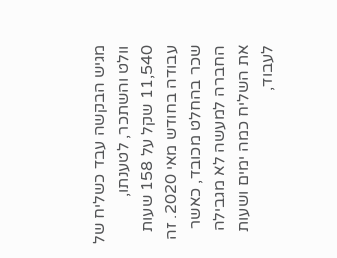מגיש הבקשה עבד כשליח של וולט והשתכר, לטענתו, 11,540 שקל על 158 שעות עבודה בחודש מאי 2020. זה שכר בהחלט מכובד, כאשר החברה למעשה לא מגבילה את השליח כמה ימים ושעות לעבוד,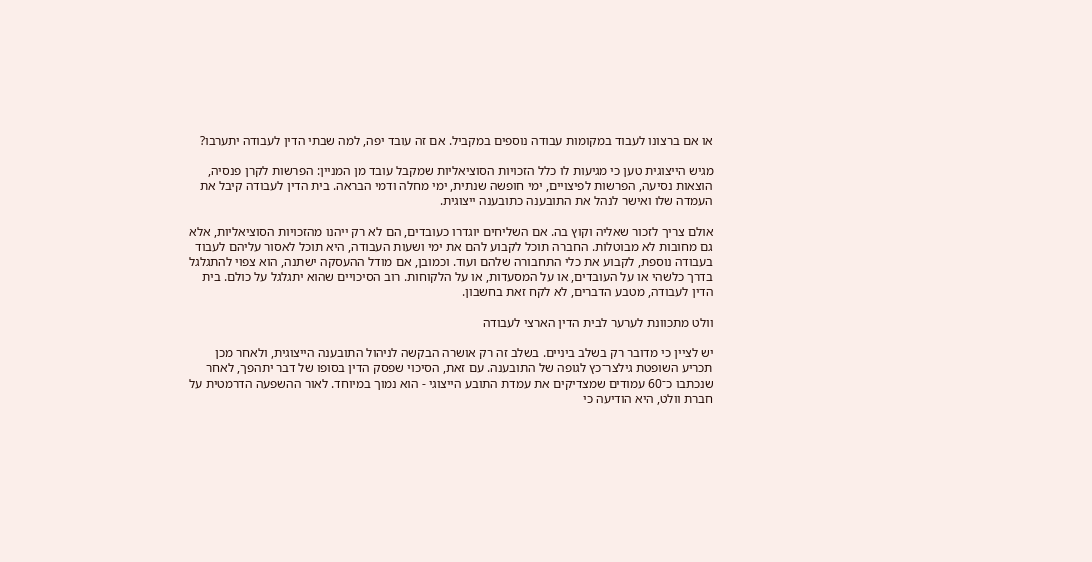או אם ברצונו לעבוד במקומות עבודה נוספים במקביל. אם זה עובד יפה, למה שבתי הדין לעבודה יתערבו?

מגיש הייצוגית טען כי מגיעות לו כלל הזכויות הסוציאליות שמקבל עובד מן המניין: הפרשות לקרן פנסיה, הוצאות נסיעה, הפרשות לפיצויים, ימי חופשה שנתית, ימי מחלה ודמי הבראה. בית הדין לעבודה קיבל את העמדה שלו ואישר לנהל את התובענה כתובענה ייצוגית.

אולם צריך לזכור שאליה וקוץ בה. אם השליחים יוגדרו כעובדים, הם לא רק ייהנו מהזכויות הסוציאליות, אלא גם מחובות לא מבוטלות. החברה תוכל לקבוע להם את ימי ושעות העבודה, היא תוכל לאסור עליהם לעבוד בעבודה נוספת, לקבוע את כלי התחבורה שלהם ועוד. וכמובן, אם מודל ההעסקה ישתנה, הוא צפוי להתגלגל בדרך כלשהי או על העובדים, או על המסעדות, או על הלקוחות. רוב הסיכויים שהוא יתגלגל על כולם. בית הדין לעבודה, מטבע הדברים, לא לקח זאת בחשבון.

וולט מתכוונת לערער לבית הדין הארצי לעבודה

יש לציין כי מדובר רק בשלב ביניים. בשלב זה רק אושרה הבקשה לניהול התובענה הייצוגית, ולאחר מכן תכריע השופטת גילצר־כץ לגופה של התובענה. עם זאת, הסיכוי שפסק הדין בסופו של דבר יתהפך, לאחר שנכתבו כ־60 עמודים שמצדיקים את עמדת התובע הייצוגי - הוא נמוך במיוחד. לאור ההשפעה הדרמטית על חברת וולט, היא הודיעה כי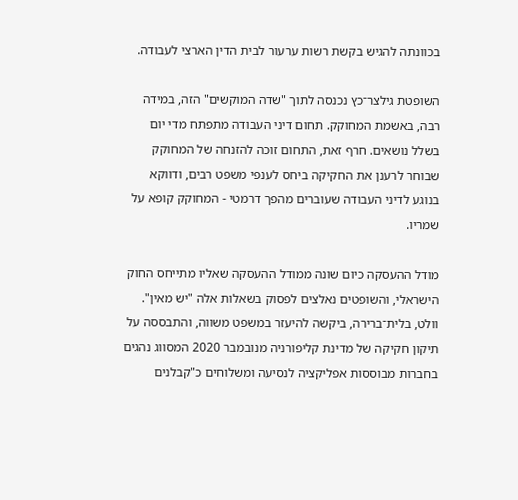בכוונתה להגיש בקשת רשות ערעור לבית הדין הארצי לעבודה.

השופטת גילצר־כץ נכנסה לתוך "שדה המוקשים" הזה, במידה רבה, באשמת המחוקק. תחום דיני העבודה מתפתח מדי יום בשלל נושאים. חרף זאת, התחום זוכה להזנחה של המחוקק שבוחר לרענן את החקיקה ביחס לענפי משפט רבים, ודווקא בנוגע לדיני העבודה שעוברים מהפך דרמטי - המחוקק קופא על שמריו.

מודל ההעסקה כיום שונה ממודל ההעסקה שאליו מתייחס החוק הישראלי, והשופטים נאלצים לפסוק בשאלות אלה "יש מאין". וולט, בלית־ברירה, ביקשה להיעזר במשפט משווה, והתבססה על תיקון חקיקה של מדינת קליפורניה מנובמבר 2020 המסווג נהגים בחברות מבוססות אפליקציה לנסיעה ומשלוחים כ"קבלנים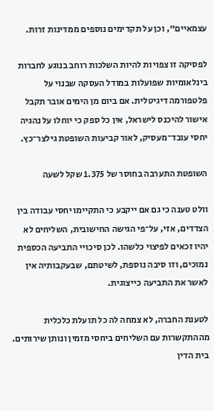עצמאיים", וכן על תקדימים נוספים ממדינות זרות.

לפסיקה זו צפויות להיות השלכות רוחב בנוגע לחברות בינלאומיות שפועלות במודל העסקה שבנוי על פלטפורמה דיגיטלית. אם ביום מן הימים אובר תקבל אישור להיכנס לישראל, אין כל ספק כי יוחלו על נהגיה יחסי עובד־מעסיק, לאור קביעות השופטת גילצר־כץ.

השופטת התערבה בחוסר של 1.375 שקל לשעה

וולט טענה כי גם אם ייקבע כי התקיימו יחסי עבודה בין הצדדים, אזי, על־פי הגישה החישובית, השליחים לא יהיו זכאים לפיצוי כלשהו. לכן סיכויי התביעה הכספית נמוכים, וזו סיבה נוספת, לשיטתם, שבעקבותיה אין לאשר את התביעה כייצוגית.

לטענת החברה, לא צמחה לה כל תועלת כלכלית מההתקשרות עם השליחים ביחסי מזמין ונותן שירותים. בית הדין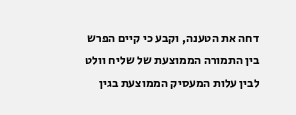דחה את הטענה, וקבע כי קיים הפרש בין התמורה הממוצעת של שליח וולט לבין עלות המעסיק הממוצעת בגין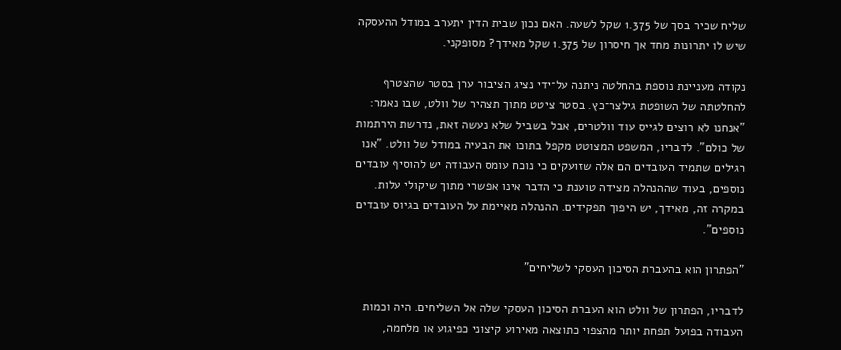שליח שכיר בסך של 1.375 שקל לשעה. האם נכון שבית הדין יתערב במודל ההעסקה שיש לו יתרונות מחד אך חיסרון של 1.375 שקל מאידך? מסופקני.

נקודה מעניינת נוספת בהחלטה ניתנה על־ידי נציג הציבור ערן בסטר שהצטרף להחלטתה של השופטת גילצר־כץ. בסטר ציטט מתוך תצהיר של וולט, שבו נאמר: "אנחנו לא רוצים לגייס עוד וולטרים, אבל בשביל שלא נעשה זאת, נדרשת הירתמות של כולם". לדבריו, המשפט המצוטט מקפל בתוכו את הבעיה במודל של וולט. "אנו רגילים שתמיד העובדים הם אלה שזועקים כי נוכח עומס העבודה יש להוסיף עובדים נוספים, בעוד שההנהלה מצידה טוענת כי הדבר אינו אפשרי מתוך שיקולי עלות. במקרה זה, מאידך, יש היפוך תפקידים. ההנהלה מאיימת על העובדים בגיוס עובדים נוספים".

"הפתרון הוא בהעברת הסיכון העסקי לשליחים"

לדבריו, הפתרון של וולט הוא העברת הסיכון העסקי שלה אל השליחים. היה וכמות העבודה בפועל תפחת יותר מהצפוי כתוצאה מאירוע קיצוני כפיגוע או מלחמה,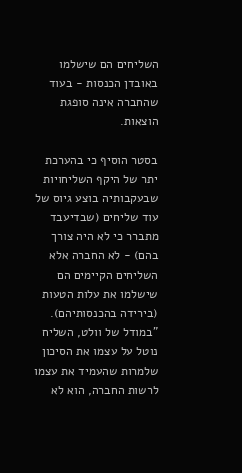השליחים הם שישלמו באובדן הכנסות - בעוד שהחברה אינה סופגת הוצאות.

בסטר הוסיף כי בהערכת יתר של היקף השליחויות שבעקבותיה בוצע גיוס של עוד שליחים (שבדיעבד מתברר כי לא היה צורך בהם) - לא החברה אלא השליחים הקיימים הם שישלמו את עלות הטעות (בירידה בהכנסותיהם). "במודל של וולט, השליח נוטל על עצמו את הסיכון שלמרות שהעמיד את עצמו לרשות החברה, הוא לא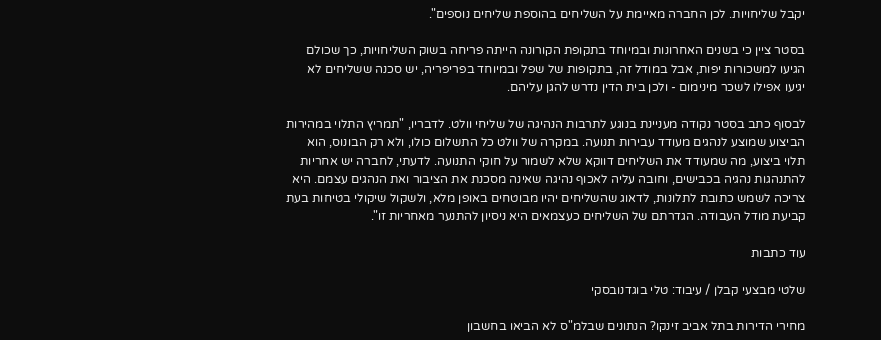יקבל שליחויות. לכן החברה מאיימת על השליחים בהוספת שליחים נוספים".

בסטר ציין כי בשנים האחרונות ובמיוחד בתקופת הקורונה הייתה פריחה בשוק השליחויות, כך שכולם הגיעו למשכורות יפות, אבל במודל זה, בתקופות של שפל ובמיוחד בפריפריה, יש סכנה ששליחים לא יגיעו אפילו לשכר מינימום - ולכן בית הדין נדרש להגן עליהם.

לבסוף כתב בסטר נקודה מעניינת בנוגע לתרבות הנהיגה של שליחי וולט. לדבריו, "תמריץ התלוי במהירות הביצוע שמוצע לנהגים מעודד עבירות תנועה. במקרה של וולט כל התשלום כולו, ולא רק הבונוס, הוא תלוי ביצוע, מה שמעודד את השליחים דווקא שלא לשמור על חוקי התנועה. לדעתי, לחברה יש אחריות להתנהגות נהגיה בכבישים, וחובה עליה לאכוף נהיגה שאינה מסכנת את הציבור ואת הנהגים עצמם. היא צריכה לשמש כתובת לתלונות, לדאוג שהשליחים יהיו מבוטחים באופן מלא, ולשקול שיקולי בטיחות בעת קביעת מודל העבודה. הגדרתם של השליחים כעצמאים היא ניסיון להתנער מאחריות זו".

עוד כתבות

שלטי מבצעי קבלן / עיבוד: טלי בוגדנובסקי

מחירי הדירות בתל אביב זינקו? הנתונים שבלמ"ס לא הביאו בחשבון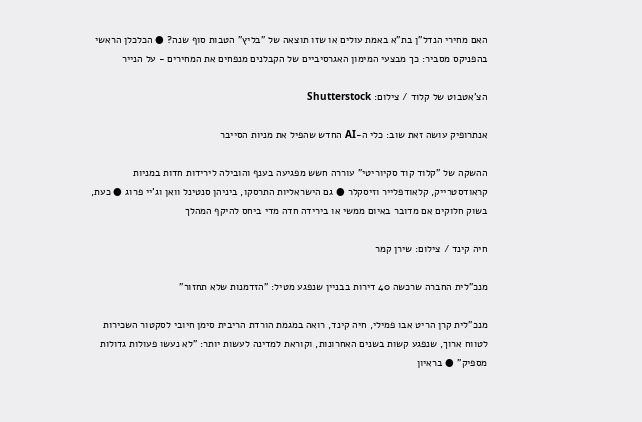האם מחירי הנדל"ן בת"א באמת עולים או שזו תוצאה של "בליץ" הטבות סוף שנה? ● הכלכלן הראשי בהפניקס מסביר: כך מבצעי המימון האגרסיביים של הקבלנים מנפחים את המחירים - על הנייר

הצ'אטבוט של קלוד / צילום: Shutterstock

אנתרופיק עושה זאת שוב: כלי ה-AI החדש שהפיל את מניות הסייבר

ההשקה של "קלוד קוד סקיוריטי" עוררה חשש מפגיעה בענף והובילה לירידות חדות במניות קראודסטרייק, קלאודפלייר וזיסקלר ● גם הישראליות התרסקו, ביניהן סנטינל וואן וג'יי פרוג ● כעת, בשוק חלוקים אם מדובר באיום ממשי או בירידה חדה מדי ביחס להיקף המהלך

חיה קינד / צילום: שירן קמר

מנכ"לית החברה שרכשה 40 דירות בבניין שנפגע מטיל: "הזדמנות שלא תחזור"

מנכ"לית קרן הריט אבו פמילי, חיה קינד, רואה במגמת הורדת הריבית סימן חיובי לסקטור השכירות לטווח ארוך, שנפגע קשות בשנים האחרונות, וקוראת למדינה לעשות יותר: "לא נעשו פעולות גדולות מספיק" ● בראיון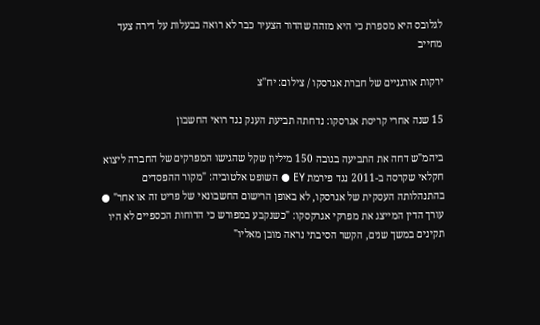לגלובס היא מספרת כי היא מזהה שהדור הצעיר כבר לא רואה בבעלות על דירה צעד מחייב

ירקות אורגניים של חברת אגרסקו / צילום: יח''צ

15 שנה אחרי קריסת אגרסקו: נדחתה תביעת הענק נגד רואי החשבון

ביהמ"ש דחה את התביעה בגובה 150 מיליון שקל שהגישו המפרקים של החברה ליצוא חקלאי שקרסה ב-2011 נגד פירמת EY ● השופט אלטוביה: "מקור ההפסדים בהתנהלותה העסקית של אגרסקו, לא באופן הרישום החשבונאי של פריט זה או אחר" ● עורך הדין המייצג את מפרקי אגרקסקו: "כשנקבע במפורש כי הדוחות הכספיים לא היו תקינים במשך שנים, הקשר הסיבתי נראה מובן מאליו"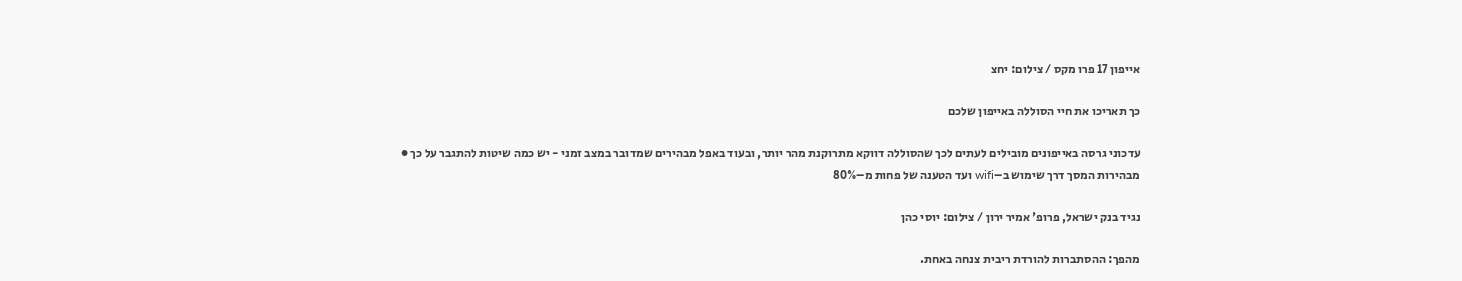אייפון 17 פרו מקס / צילום: יחצ

כך תאריכו את חיי הסוללה באייפון שלכם

עדכוני גרסה באייפונים מובילים לעתים לכך שהסוללה דווקא מתרוקנת מהר יותר, ובעוד באפל מבהירים שמדובר במצב זמני - יש כמה שיטות להתגבר על כך ● מבהירות המסך דרך שימוש ב–wifi ועד הטענה של פחות מ–80%

נגיד בנק ישראל, פרופ' אמיר ירון / צילום: יוסי כהן

מהפך: ההסתברות להורדת ריבית צנחה באחת.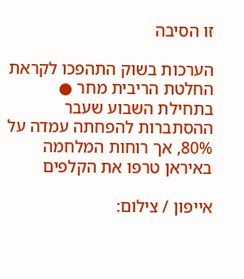זו הסיבה

הערכות בשוק התהפכו לקראת החלטת הריבית מחר ● בתחילת השבוע שעבר ההסתברות להפחתה עמדה על 80%, אך רוחות המלחמה באיראן טרפו את הקלפים

אייפון / צילום: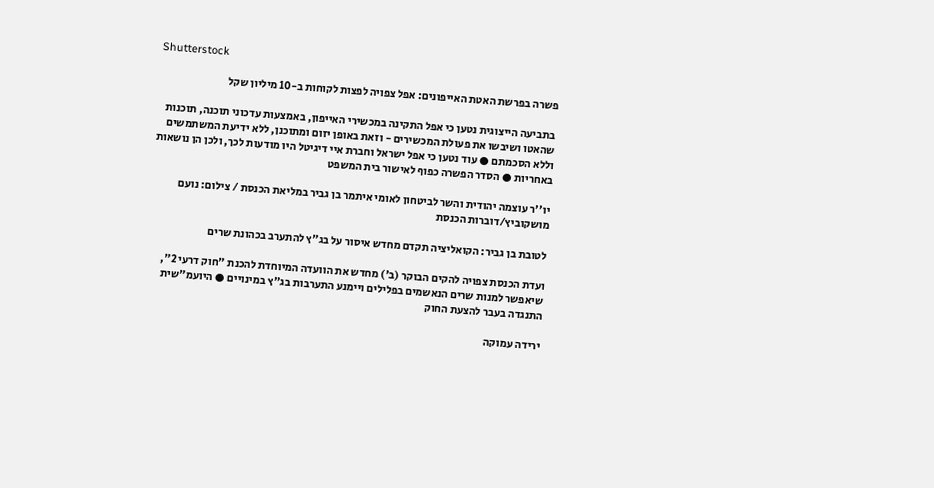Shutterstock

פשרה בפרשת האטת האייפונים: אפל צפויה לפצות לקוחות ב-10 מיליון שקל

בתביעה הייצוגית נטען כי אפל התקינה במכשירי האייפון, באמצעות עדכוני תוכנה, תוכנות שהאטו ושיבשו את פעולת המכשירים - וזאת באופן יזום ומתוכנן, ללא ידיעת המשתמשים וללא הסכמתם ● עוד נטען כי אפל ישראל וחברת איי דיגיטל היו מודעות לכך, ולכן הן נושאות באחריות ● הסדר הפשרה כפוף לאישור בית המשפט

יו''ר עוצמה יהודית והשר לביטחון לאומי איתמר בן גביר במליאת הכנסת / צילום: נועם מושקוביץ/דוברות הכנסת

לטובת בן גביר: הקואליציה תקדם מחדש איסור על בג"ץ להתערב בכהונת שרים

ועדת הכנסת צפויה להקים הבוקר (ב') מחדש את הוועדה המיוחדת להכנת "חוק דרעי 2", שיאפשר למנות שרים הנאשמים בפלילים ויימנע התערבות בג"ץ במינויים ● היועמ"שית התנגדה בעבר להצעת החוק

ירידה עמוקה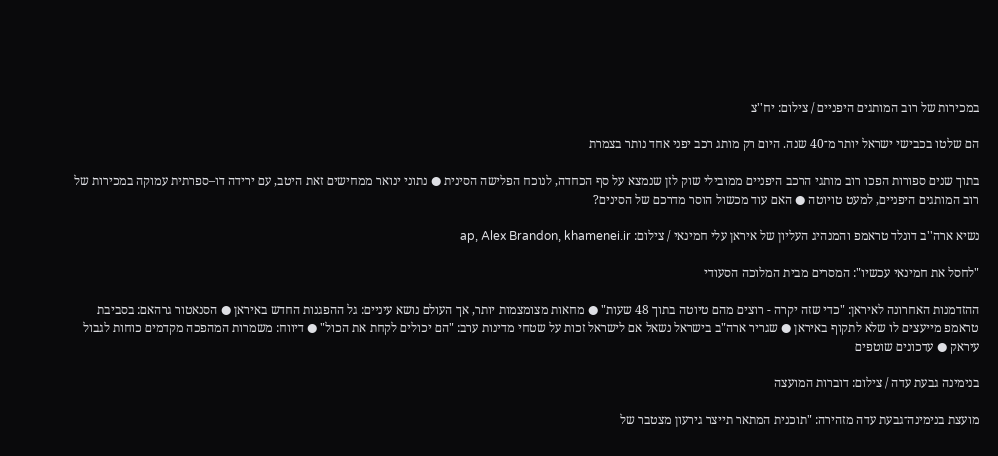במכירות של רוב המותגים היפניים / צילום: יח''צ

הם שלטו בכבישי ישראל יותר מ־40 שנה. היום רק מותג רכב יפני אחד נותר בצמרת

בתוך שנים ספורות הפכו רוב מותגי הרכב היפניים ממובילי שוק לזן שנמצא על סף הכחדה, לנוכח הפלישה הסינית ● נתוני ינואר ממחישים זאת היטב, עם ירידה דו–ספרתית עמוקה במכירות של רוב המותגים היפניים, למעט טויוטה ● האם עוד מכשול הוסר מדרכם של הסינים?

נשיא ארה''ב דונלד טראמפ והמנהיג העליון של איראן עלי חמינאי / צילום: ap, Alex Brandon, khamenei.ir

"לחסל את חמינאי עכשיו": המסרים מבית המלוכה הסעודי

ההזדמנות האחרונה לאיראן: "כדי שזה יקרה - רוצים מהם טיוטה בתוך 48 שעות" ● מחאות מצומצמות יותר, אך העולם נושא עיניים: גל ההפגנות החדש באיראן ● הסנאטור גרהאם: בסביבת טראמפ מייעצים לו שלא לתקוף באיראן ● שגריר ארה"ב בישראל נשאל אם לישראל זכות על שטחי מדינות ערב: "הם יכולים לקחת את הכול" ● דיווח: משמרות המהפכה מקדמים כוחות לגבול עיראק ● עדכונים שוטפים

בנימינה גבעת עדה / צילום: דוברות המועצה

מועצת בנימינה־גבעת עדה מזהירה: "תוכנית המתאר תייצר גירעון מצטבר של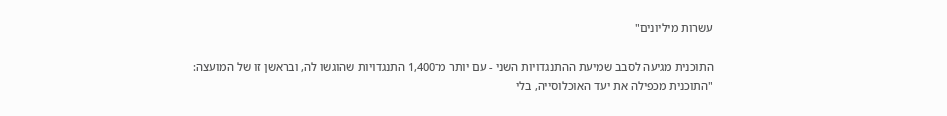עשרות מיליונים"

התוכנית מגיעה לסבב שמיעת ההתנגדויות השני - עם יותר מ־1,400 התנגדויות שהוגשו לה, ובראשן זו של המועצה: "התוכנית מכפילה את יעד האוכלוסייה, בלי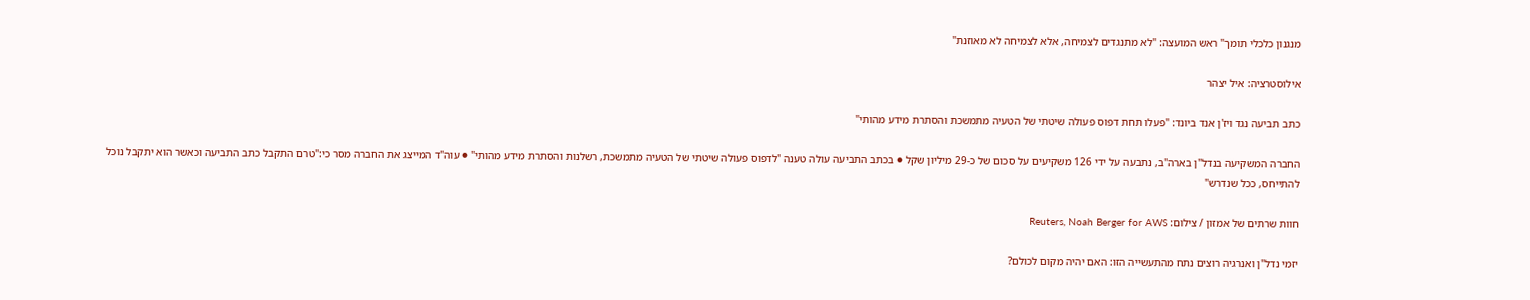מנגנון כלכלי תומך" ראש המועצה: "לא מתנגדים לצמיחה, אלא לצמיחה לא מאוזנת"

אילוסטרציה: איל יצהר

כתב תביעה נגד ויז'ן אנד ביונד: "פעלו תחת דפוס פעולה שיטתי של הטעיה מתמשכת והסתרת מידע מהותי"

החברה המשקיעה בנדל"ן בארה"ב, נתבעה על ידי 126 משקיעים על סכום של כ-29 מיליון שקל ● בכתב התביעה עולה טענה "לדפוס פעולה שיטתי של הטעיה מתמשכת, רשלנות והסתרת מידע מהותי" ● עוה"ד המייצג את החברה מסר כי:"טרם התקבל כתב התביעה וכאשר הוא יתקבל נוכל להתייחס, ככל שנדרש"

חוות שרתים של אמזון / צילום: Reuters, Noah Berger for AWS

יזמי נדל"ן ואנרגיה רוצים נתח מהתעשייה הזו: האם יהיה מקום לכולם?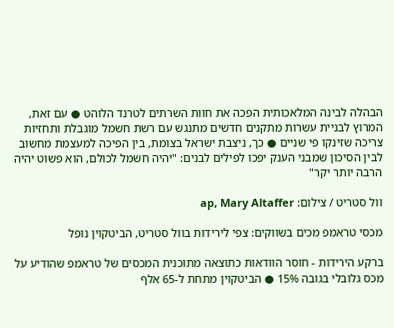הבהלה לבינה המלאכותית הפכה את חוות השרתים לטרנד הלוהט ● עם זאת, המרוץ לבניית עשרות מתקנים חדשים מתנגש עם רשת חשמל מוגבלת ותחזיות צריכה שזינקו פי שניים ● כך, ניצבת ישראל בצומת, בין הפיכה למעצמת מחשוב לבין הסיכון שמבני הענק יפכו לפילים לבנים: "יהיה חשמל לכולם, הוא פשוט יהיה הרבה יותר יקר"

וול סטריט / צילום: ap, Mary Altaffer

מכסי טראמפ מכים בשווקים: צפי לירידות בוול סטריט, הביטקוין נופל

ברקע הירידות - חוסר הוודאות כתוצאה מתוכנית המכסים של טראמפ שהודיע על מכס גלובלי בגובה 15% ● הביטקוין מתחת ל-65 אלף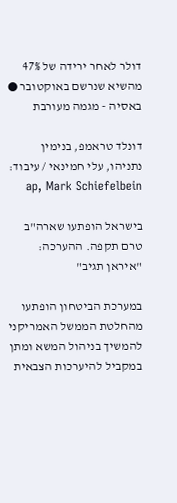דולר לאחר ירידה של 47% מהשיא שנרשם באוקטובר ● באסיה - מגמה מעורבת

דונלד טראמפ, בנימין נתניהו, עלי חמינאי / עיבוד: ap, Mark Schiefelbein

בישראל הופתעו שארה"ב טרם תקפה. ההערכה: "איראן תגיב"

במערכת הביטחון הופתעו מהחלטת הממשל האמריקני להמשיך בניהול המשא ומתן במקביל להיערכות הצבאית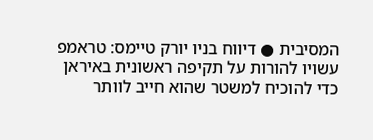המסיבית ● דיווח בניו יורק טיימס: טראמפ עשויו להורות על תקיפה ראשונית באיראן כדי להוכיח למשטר שהוא חייב לוותר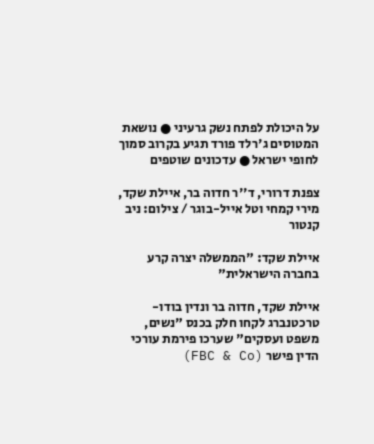על היכולת לפתח נשק גרעיני ● נושאת המטוסים ג'רלד פורד תגיע בקרוב סמוך לחופי ישראל ● עדכונים שוטפים

צפנת דרורי, ד''ר חדוה בר, איילת שקד, מירי קמחי וטל אייל-בוגר / צילום: ניב קנטור

איילת שקד: "הממשלה יצרה קרע בחברה הישראלית"

איילת שקד, חדוה בר ונדין בודו-טרכטנברג לקחו חלק בכנס "נשים, משפט ועסקים" שערכו פירמת עורכי הדין פישר (FBC & Co)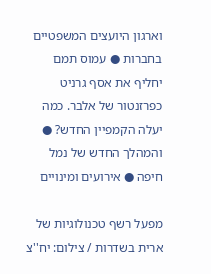וארגון היועצים המשפטיים בחברות ● עמוס תמם יחליף את אסף גרניט כפרזנטור של אלבר. כמה יעלה הקמפיין החדש? ● והמהלך החדש של נמל חיפה ● אירועים ומינויים

מפעל רשף טכנולוגיות של ארית בשדרות / צילום: יח''צ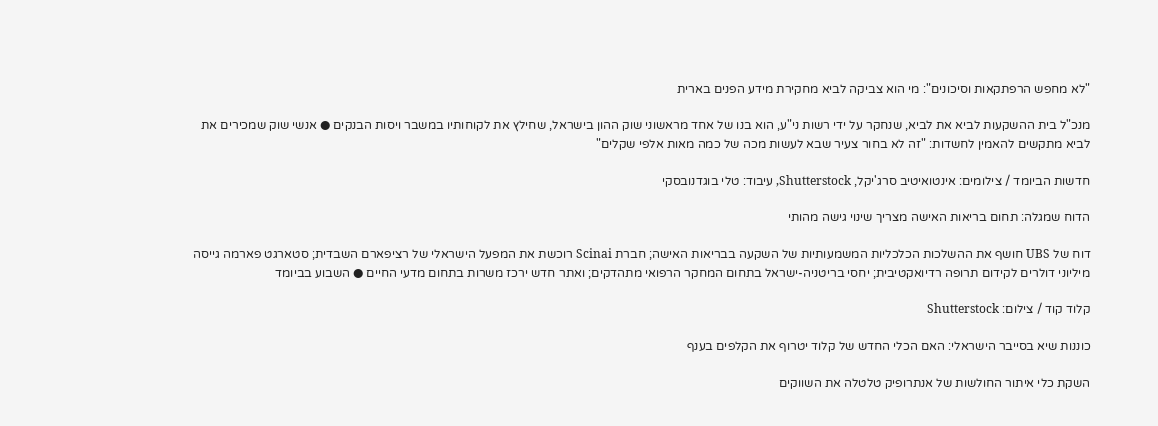"לא מחפש הרפתקאות וסיכונים": מי הוא צביקה לביא מחקירת מידע הפנים בארית

מנכ"ל בית ההשקעות לביא את לביא, שנחקר על ידי רשות ני"ע, הוא בנו של אחד מראשוני שוק ההון בישראל, שחילץ את לקוחותיו במשבר ויסות הבנקים ● אנשי שוק שמכירים את לביא מתקשים להאמין לחשדות: "זה לא בחור צעיר שבא לעשות מכה של כמה מאות אלפי שקלים"

חדשות הביומד / צילומים: אינטואיטיב סרג'יקל, Shutterstock, עיבוד: טלי בוגדנובסקי

הדוח שמגלה: תחום בריאות האישה מצריך שינוי גישה מהותי

דוח של UBS חושף את ההשלכות הכלכליות המשמעותיות של השקעה בבריאות האישה; חברת Scinai רוכשת את המפעל הישראלי של רציפארם השבדית; סטארגט פארמה גייסה מיליוני דולרים לקידום תרופה רדיואקטיבית; יחסי בריטניה-ישראל בתחום המחקר הרפואי מתהדקים; ואתר חדש ירכז משרות בתחום מדעי החיים ● השבוע בביומד

קלוד קוד / צילום: Shutterstock

כוננות שיא בסייבר הישראלי: האם הכלי החדש של קלוד יטרוף את הקלפים בענף

השקת כלי איתור החולשות של אנתרופיק טלטלה את השווקים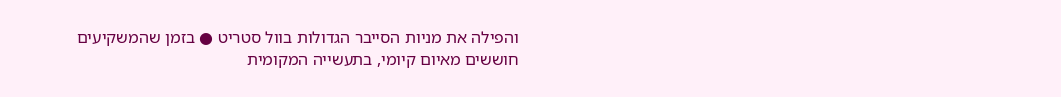והפילה את מניות הסייבר הגדולות בוול סטריט ● בזמן שהמשקיעים חוששים מאיום קיומי, בתעשייה המקומית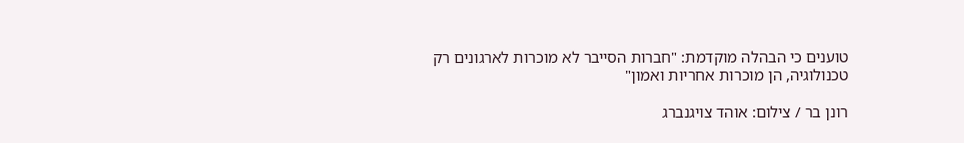טוענים כי הבהלה מוקדמת: "חברות הסייבר לא מוכרות לארגונים רק טכנולוגיה, הן מוכרות אחריות ואמון"

רונן בר / צילום: אוהד צויגנברג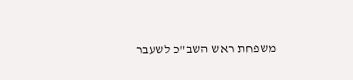משפחת ראש השב"כ לשעבר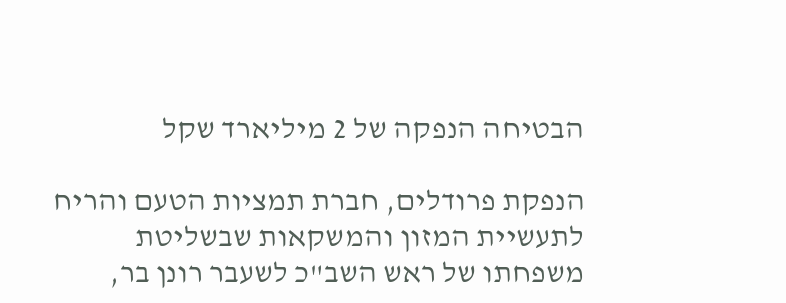הבטיחה הנפקה של 2 מיליארד שקל

הנפקת פרודלים, חברת תמציות הטעם והריח לתעשיית המזון והמשקאות שבשליטת משפחתו של ראש השב"כ לשעבר רונן בר,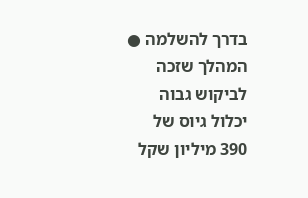בדרך להשלמה ● המהלך שזכה לביקוש גבוה יכלול גיוס של 390 מיליון שקל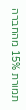תמורת 15% מהחברה